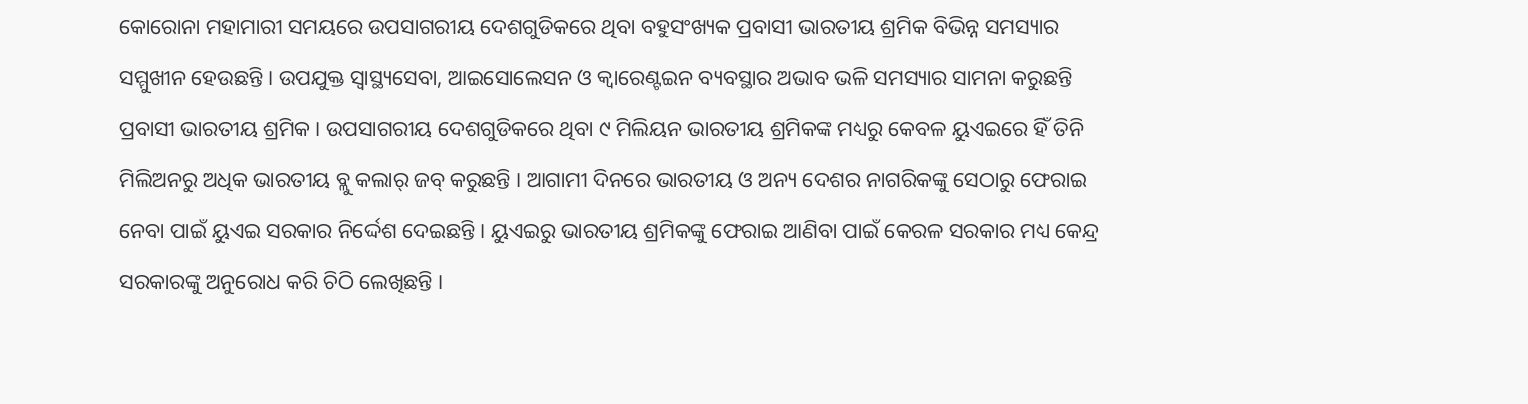କୋରୋନା ମହାମାରୀ ସମୟରେ ଉପସାଗରୀୟ ଦେଶଗୁଡିକରେ ଥିବା ବହୁସଂଖ୍ୟକ ପ୍ରବାସୀ ଭାରତୀୟ ଶ୍ରମିକ ବିଭିନ୍ନ ସମସ୍ୟାର ସମ୍ମୁଖୀନ ହେଉଛନ୍ତି । ଉପଯୁକ୍ତ ସ୍ବାସ୍ଥ୍ୟସେବା, ଆଇସୋଲେସନ ଓ କ୍ବାରେଣ୍ଟଇନ ବ୍ୟବସ୍ଥାର ଅଭାବ ଭଳି ସମସ୍ୟାର ସାମନା କରୁଛନ୍ତି ପ୍ରବାସୀ ଭାରତୀୟ ଶ୍ରମିକ । ଉପସାଗରୀୟ ଦେଶଗୁଡିକରେ ଥିବା ୯ ମିଲିୟନ ଭାରତୀୟ ଶ୍ରମିକଙ୍କ ମଧ୍ୟରୁ କେବଳ ୟୁଏଇରେ ହିଁ ତିନି ମିଲିଅନରୁ ଅଧିକ ଭାରତୀୟ ବ୍ଲୁ କଲାର୍ ଜବ୍ କରୁଛନ୍ତି । ଆଗାମୀ ଦିନରେ ଭାରତୀୟ ଓ ଅନ୍ୟ ଦେଶର ନାଗରିକଙ୍କୁ ସେଠାରୁ ଫେରାଇ ନେବା ପାଇଁ ୟୁଏଇ ସରକାର ନିର୍ଦ୍ଦେଶ ଦେଇଛନ୍ତି । ୟୁଏଇରୁ ଭାରତୀୟ ଶ୍ରମିକଙ୍କୁ ଫେରାଇ ଆଣିବା ପାଇଁ କେରଳ ସରକାର ମଧ୍ୟ କେନ୍ଦ୍ର ସରକାରଙ୍କୁ ଅନୁରୋଧ କରି ଚିଠି ଲେଖିଛନ୍ତି ।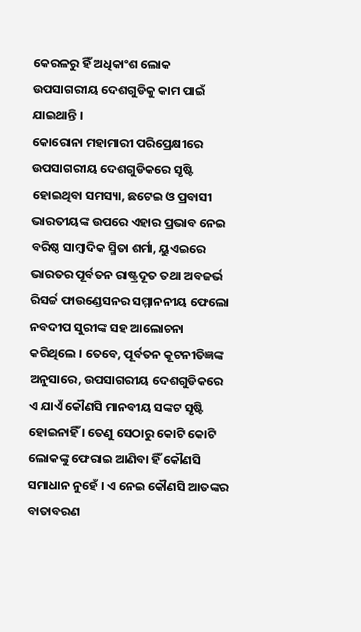କେରଳରୁ ହିଁ ଅଧିକାଂଶ ଲୋକ ଉପସାଗରୀୟ ଦେଶଗୁଡିକୁ କାମ ପାଇଁ ଯାଇଥାନ୍ତି ।
କୋରୋନା ମହାମାରୀ ପରିପ୍ରେକ୍ଷୀରେ ଉପସାଗରୀୟ ଦେଶଗୁଡିକରେ ସୃଷ୍ଟି ହୋଇଥିବା ସମସ୍ୟା, ଛଟେଇ ଓ ପ୍ରବାସୀ ଭାରତୀୟଙ୍କ ଉପରେ ଏହାର ପ୍ରଭାବ ନେଇ ବରିଷ୍ଠ ସାମ୍ବାଦିକ ସ୍ମିତା ଶର୍ମା, ୟୁଏଇରେ ଭାରତର ପୂର୍ବତନ ରାଷ୍ଟ୍ରଦୂତ ତଥା ଅବଜର୍ଭ ରିସର୍ଚ୍ଚ ଫାଉଣ୍ଡେସନର ସମ୍ମାନନୀୟ ଫେଲୋ ନବଦୀପ ସୁରୀଙ୍କ ସହ ଆଲୋଚନା କରିଥିଲେ । ତେବେ, ପୂର୍ବତନ କୂଟନୀତିଜ୍ଞଙ୍କ ଅନୁସାରେ, ଉପସାଗରୀୟ ଦେଶଗୁଡିକରେ ଏ ଯାଏଁ କୌଣସି ମାନବୀୟ ସଙ୍କଟ ସୃଷ୍ଟି ହୋଇନାହିଁ । ତେଣୁ ସେଠାରୁ କୋଟି କୋଟି ଲୋକଙ୍କୁ ଫେରାଇ ଆଣିବା ହିଁ କୌଣସି ସମାଧାନ ନୁହେଁ । ଏ ନେଇ କୌଣସି ଆତଙ୍କର ବାତାବରଣ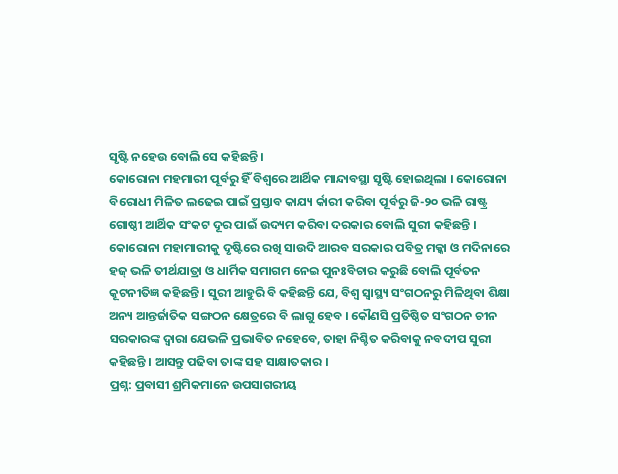ସୃଷ୍ଟି ନହେଉ ବୋଲି ସେ କହିଛନ୍ତି ।
କୋରୋନା ମହମାରୀ ପୂର୍ବରୁ ହିଁ ବିଶ୍ବରେ ଆର୍ଥିକ ମାନ୍ଦାବସ୍ଥା ସୃଷ୍ଟି ହୋଇଥିଲା । କୋରୋନା ବିରୋଧୀ ମିଳିତ ଲଢେଇ ପାଇଁ ପ୍ରସ୍ତାବ କାଯ୍ୟ ର୍କାରୀ କରିବା ପୂର୍ବରୁ ଜି-୨୦ ଭଳି ରାଷ୍ଟ୍ର ଗୋଷ୍ଠୀ ଆର୍ଥିକ ସଂକଟ ଦୂର ପାଇଁ ଉଦ୍ୟମ କରିବା ଦରକାର ବୋଲି ସୁରୀ କହିଛନ୍ତି । କୋରୋନା ମହାମାରୀକୁ ଦୃଷ୍ଟିରେ ରଖି ସାଉଦି ଆରବ ସରକାର ପବିତ୍ର ମକ୍କା ଓ ମଦିନାରେ ହଜ୍ ଭଳି ତୀର୍ଥଯାତ୍ରା ଓ ଧାର୍ମିକ ସମାଗମ ନେଇ ପୁନଃବିଚାର କରୁଛି ବୋଲି ପୂର୍ବତନ କୂଟନୀତିଜ୍ଞ କହିଛନ୍ତି । ସୁରୀ ଆହୁରି ବି କହିଛନ୍ତି ଯେ, ବିଶ୍ବ ସ୍ବାସ୍ଥ୍ୟ ସଂଗଠନରୁ ମିଳିଥିବା ଶିକ୍ଷା ଅନ୍ୟ ଆନ୍ତର୍ଜାତିକ ସଙ୍ଗଠନ କ୍ଷେତ୍ରରେ ବି ଲାଗୁ ହେବ । କୌଣସି ପ୍ରତିଷ୍ଠିତ ସଂଗଠନ ଚୀନ ସରକାରଙ୍କ ଦ୍ବାରା ଯେଭଳି ପ୍ରଭାବିତ ନହେବେ, ତାହା ନିଶ୍ଚିତ କରିବାକୁ ନବଦୀପ ସୁରୀ କହିଛନ୍ତି । ଆସନ୍ତୁ ପଢିବା ତାଙ୍କ ସହ ସାକ୍ଷାତକାର ।
ପ୍ରଶ୍ନ: ପ୍ରବାସୀ ଶ୍ରମିକମାନେ ଉପସାଗରୀୟ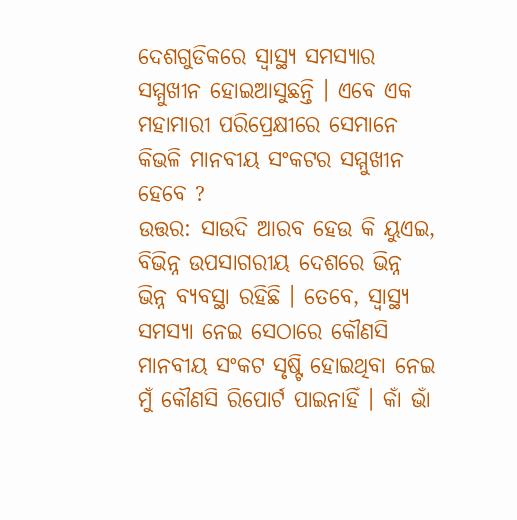ଦେଶଗୁଡିକରେ ସ୍ବାସ୍ଥ୍ୟ ସମସ୍ୟାର ସମ୍ମୁଖୀନ ହୋଇଆସୁଛନ୍ତି । ଏବେ ଏକ ମହାମାରୀ ପରିପ୍ରେକ୍ଷୀରେ ସେମାନେ କିଭଳି ମାନବୀୟ ସଂକଟର ସମ୍ମୁଖୀନ ହେବେ ?
ଉତ୍ତର: ସାଉଦି ଆରବ ହେଉ କି ୟୁଏଇ, ବିଭିନ୍ନ ଉପସାଗରୀୟ ଦେଶରେ ଭିନ୍ନ ଭିନ୍ନ ବ୍ୟବସ୍ଥା ରହିଛି । ତେବେ, ସ୍ବାସ୍ଥ୍ୟ ସମସ୍ୟା ନେଇ ସେଠାରେ କୌଣସି ମାନବୀୟ ସଂକଟ ସୃଷ୍ଟି ହୋଇଥିବା ନେଇ ମୁଁ କୌଣସି ରିପୋର୍ଟ ପାଇନାହିଁ । କାଁ ଭାଁ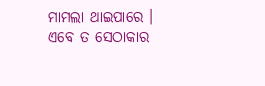ମାମଲା ଥାଇପାରେ । ଏବେ ତ ସେଠାକାର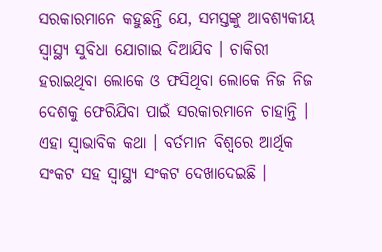ସରକାରମାନେ କହୁଛନ୍ତି ଯେ, ସମସ୍ତଙ୍କୁ ଆବଶ୍ୟକୀୟ ସ୍ୱାସ୍ଥ୍ୟ ସୁବିଧା ଯୋଗାଇ ଦିଆଯିବ । ଚାକିରୀ ହରାଇଥିବା ଲୋକେ ଓ ଫସିଥିବା ଲୋକେ ନିଜ ନିଜ ଦେଶକୁ ଫେରିଯିବା ପାଇଁ ସରକାରମାନେ ଚାହାନ୍ତି । ଏହା ସ୍ବାଭାବିକ କଥା । ବର୍ତମାନ ବିଶ୍ବରେ ଆର୍ଥିକ ସଂକଟ ସହ ସ୍ବାସ୍ଥ୍ୟ ସଂକଟ ଦେଖାଦେଇଛି ।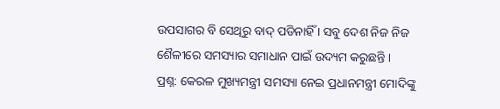ଉପସାଗର ବି ସେଥିରୁ ବାଦ୍ ପଡିନାହିଁ । ସବୁ ଦେଶ ନିଜ ନିଜ ଶୈଳୀରେ ସମସ୍ୟାର ସମାଧାନ ପାଇଁ ଉଦ୍ୟମ କରୁଛନ୍ତି ।
ପ୍ରଶ୍ନ: କେରଳ ମୁଖ୍ୟମନ୍ତ୍ରୀ ସମସ୍ୟା ନେଇ ପ୍ରଧାନମନ୍ତ୍ରୀ ମୋଦିଙ୍କୁ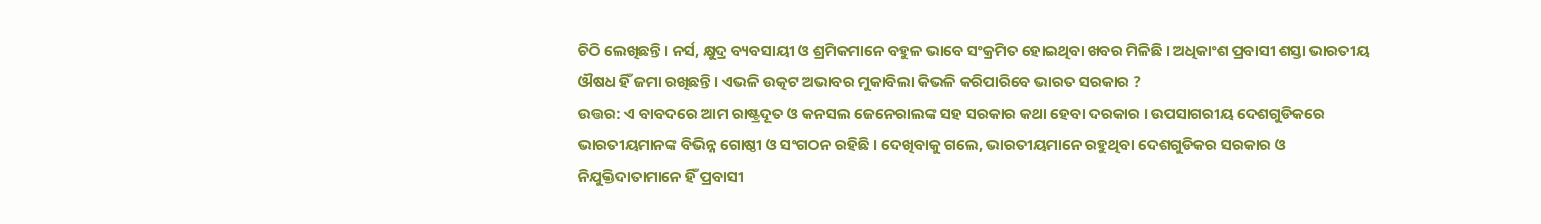ଚିଠି ଲେଖିଛନ୍ତି । ନର୍ସ, କ୍ଷୁଦ୍ର ବ୍ୟବସାୟୀ ଓ ଶ୍ରମିକମାନେ ବହୁଳ ଭାବେ ସଂକ୍ରମିତ ହୋଇଥିବା ଖବର ମିଳିଛି । ଅଧିକାଂଶ ପ୍ରବାସୀ ଶସ୍ତା ଭାରତୀୟ ଔଷଧ ହିଁ ଜମା ରଖିଛନ୍ତି । ଏଭଳି ଉତ୍କଟ ଅଭାବର ମୁକାବିଲା କିଭଳି କରିପାରିବେ ଭାରତ ସରକାର ?
ଉତ୍ତର: ଏ ବାବଦରେ ଆମ ରାଷ୍ଟ୍ରଦୂତ ଓ କନସଲ ଜେନେରାଲଙ୍କ ସହ ସରକାର କଥା ହେବା ଦରକାର । ଉପସାଗରୀୟ ଦେଶଗୁଡିକରେ ଭାରତୀୟମାନଙ୍କ ବିଭିନ୍ନ ଗୋଷ୍ଠୀ ଓ ସଂଗଠନ ରହିଛି । ଦେଖିବାକୁ ଗଲେ, ଭାରତୀୟମାନେ ରହୁଥିବା ଦେଶଗୁଡିକର ସରକାର ଓ ନିଯୁକ୍ତିଦାତାମାନେ ହିଁ ପ୍ରବାସୀ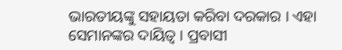ଭାରତୀୟଙ୍କୁ ସହାୟତା କରିବା ଦରକାର । ଏହା ସେମାନଙ୍କର ଦାୟିତ୍ବ । ପ୍ରବାସୀ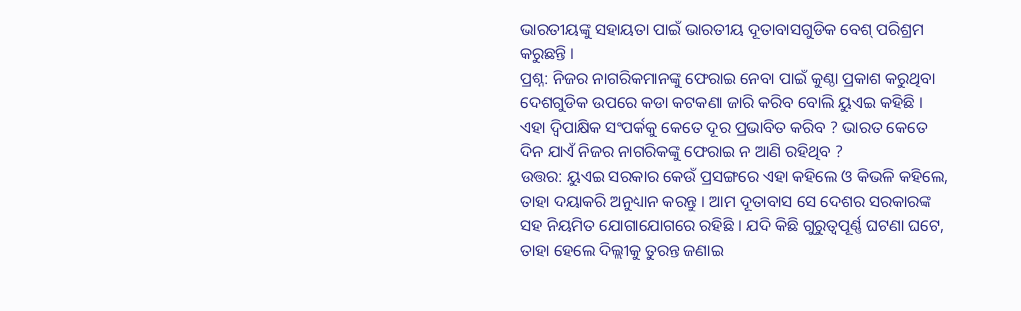ଭାରତୀୟଙ୍କୁ ସହାୟତା ପାଇଁ ଭାରତୀୟ ଦୂତାବାସଗୁଡିକ ବେଶ୍ ପରିଶ୍ରମ କରୁଛନ୍ତି ।
ପ୍ରଶ୍ନ: ନିଜର ନାଗରିକମାନଙ୍କୁ ଫେରାଇ ନେବା ପାଇଁ କୁଣ୍ଠା ପ୍ରକାଶ କରୁଥିବା ଦେଶଗୁଡିକ ଉପରେ କଡା କଟକଣା ଜାରି କରିବ ବୋଲି ୟୁଏଇ କହିଛି । ଏହା ଦ୍ୱିପାକ୍ଷିକ ସଂପର୍କକୁ କେତେ ଦୂର ପ୍ରଭାବିତ କରିବ ? ଭାରତ କେତେ ଦିନ ଯାଏଁ ନିଜର ନାଗରିକଙ୍କୁ ଫେରାଇ ନ ଆଣି ରହିଥିବ ?
ଉତ୍ତର: ୟୁଏଇ ସରକାର କେଉଁ ପ୍ରସଙ୍ଗରେ ଏହା କହିଲେ ଓ କିଭଳି କହିଲେ, ତାହା ଦୟାକରି ଅନୁଧ୍ୟାନ କରନ୍ତୁ । ଆମ ଦୂତାବାସ ସେ ଦେଶର ସରକାରଙ୍କ ସହ ନିୟମିତ ଯୋଗାଯୋଗରେ ରହିଛି । ଯଦି କିଛି ଗୁରୁତ୍ବପୂର୍ଣ୍ଣ ଘଟଣା ଘଟେ, ତାହା ହେଲେ ଦିଲ୍ଲୀକୁ ତୁରନ୍ତ ଜଣାଇ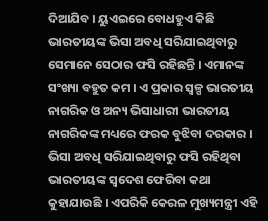ଦିଆଯିବ । ୟୁଏଇରେ ବୋଧହୁଏ କିଛି ଭାରତୀୟଙ୍କ ଭିସା ଅବଧି ସରିଯାଇଥିବାରୁ ସେମାନେ ସେଠାର ଫସି ରହିଛନ୍ତି । ଏମାନଙ୍କ ସଂଖ୍ୟା ବହୁତ କମ । ଏ ପ୍ରକାର ସ୍ବଳ୍ପ ଭାରତୀୟ ନାଗରିକ ଓ ଅନ୍ୟ ଭିସାଧାରୀ ଭାରତୀୟ ନାଗରିକଙ୍କ ମଧ୍ୟରେ ଫରକ ବୁଝିବା ଦରକାର । ଭିସା ଅବଧି ସରିଯାଇଥିବାରୁ ଫସି ରହିଥିବା ଭାରତୀୟଙ୍କ ସ୍ବଦେଶ ଫେରିବା କଥା କୁହାଯାଉଛି । ଏପରିକି କେରଳ ମୁଖ୍ୟମନ୍ତ୍ରୀ ଏହି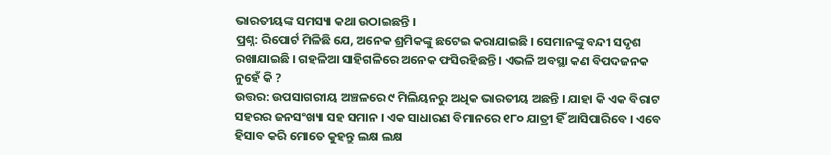ଭାରତୀୟଙ୍କ ସମସ୍ୟା କଥା ଉଠାଇଛନ୍ତି ।
ପ୍ରଶ୍ନ: ରିପୋର୍ଟ ମିଳିଛି ଯେ, ଅନେକ ଶ୍ରମିକଙ୍କୁ ଛଟେଇ କରାଯାଇଛି । ସେମାନଙ୍କୁ ବନ୍ଦୀ ସଦୃଶ ରଖାଯାଇଛି । ଗହଳିଆ ସାହିଗଳିରେ ଅନେକ ଫସିରହିଛନ୍ତି । ଏଭଳି ଅବସ୍ଥା କଣ ବିପଦଜନକ ନୁହେଁ କି ?
ଉତ୍ତର: ଉପସାଗରୀୟ ଅଞ୍ଚଳରେ ୯ ମିଲିୟନରୁ ଅଧିକ ଭାରତୀୟ ଅଛନ୍ତି । ଯାହା କି ଏକ ବିରାଟ ସହରର ଜନସଂଖ୍ୟା ସହ ସମାନ । ଏକ ସାଧାରଣ ବିମାନରେ ୧୮୦ ଯାତ୍ରୀ ହିଁ ଆସିପାରିବେ । ଏବେ ହିସାବ କରି ମୋତେ କୁହନ୍ତୁ ଲକ୍ଷ ଲକ୍ଷ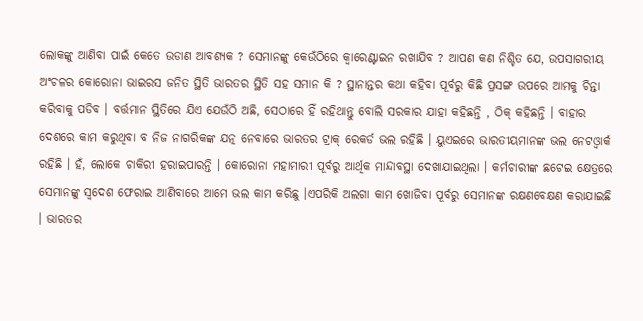ଲୋକଙ୍କୁ ଆଣିବା ପାଇଁ କେତେ ଉଡାଣ ଆବଶ୍ୟକ ? ସେମାନଙ୍କୁ କେଉଁଠିରେ କ୍ବାରେଣ୍ଟାଇନ ରଖାଯିବ ? ଆପଣ କଣ ନିଶ୍ଚିତ ଯେ, ଉପସାଗରୀୟ ଅଂଚଳର କୋରୋନା ଭାଇରସ ଜନିତ ସ୍ଥିତି ଭାରତର ସ୍ଥିତି ସହ ସମାନ କି ? ସ୍ଥାନାନ୍ତର କଥା କହିବା ପୂର୍ବରୁ କିଛି ପ୍ରସଙ୍ଗ ଉପରେ ଆମକୁ ଚିନ୍ତା କରିବାକୁ ପଡିବ । ବର୍ତ୍ତମାନ ସ୍ଥିତିରେ ଯିଏ ଯେଉଁଠି ଅଛି, ସେଠାରେ ହିଁ ରହିଥାନ୍ତୁ ବୋଲି ସରକାର ଯାହା କହିଛନ୍ତି , ଠିକ୍ କହିଛନ୍ତି । ବାହାର ଦେଶରେ କାମ କରୁଥିବା ବ ନିଜ ନାଗରିକଙ୍କ ଯତ୍ନ ନେବାରେ ଭାରତର ଟ୍ରାକ୍ ରେକର୍ଡ ଭଲ ରହିଛି । ୟୁଏଇରେ ଭାରତୀୟମାନଙ୍କ ଭଲ ନେଟଓ୍ବାର୍କ ରହିଛି । ହଁ, ଲୋକେ ଚାକିରୀ ହରାଇପାରନ୍ତି । କୋରୋନା ମହାମାରୀ ପୂର୍ବରୁ ଆର୍ଥିକ ମାନ୍ଦାବସ୍ଥା ଦେଖାଯାଇଥିଲା । କର୍ମଚାରୀଙ୍କ ଛଟେଇ କ୍ଷେତ୍ରରେ ସେମାନଙ୍କୁ ସ୍ବଦେଶ ଫେରାଇ ଆଣିବାରେ ଆମେ ଭଲ କାମ କରିଛୁ ।ଏପରିକି ଅଲଗା କାମ ଖୋଜିବା ପୂର୍ବରୁ ସେମାନଙ୍କ ରକ୍ଷଣବେକ୍ଷଣ କରାଯାଇଛି । ଭାରତର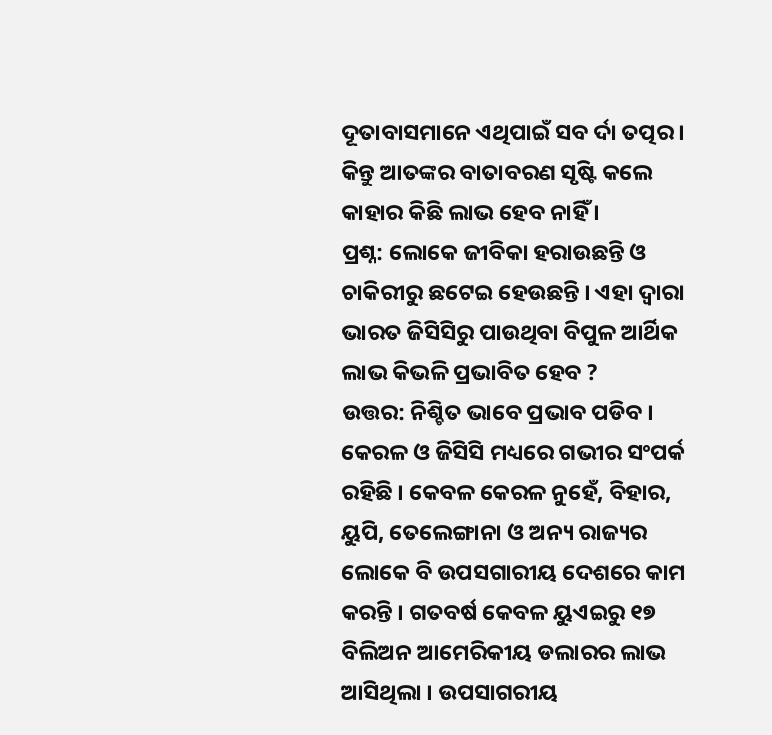ଦୂତାବାସମାନେ ଏଥିପାଇଁ ସବ ର୍ଦା ତତ୍ପର । କିନ୍ତୁ ଆତଙ୍କର ବାତାବରଣ ସୃଷ୍ଟି କଲେ କାହାର କିଛି ଲାଭ ହେବ ନାହିଁ ।
ପ୍ରଶ୍ନ: ଲୋକେ ଜୀବିକା ହରାଉଛନ୍ତି ଓ ଚାକିରୀରୁ ଛଟେଇ ହେଉଛନ୍ତି । ଏହା ଦ୍ବାରା ଭାରତ ଜିସିସିରୁ ପାଉଥିବା ବିପୁଳ ଆର୍ଥିକ ଲାଭ କିଭଳି ପ୍ରଭାବିତ ହେବ ?
ଉତ୍ତର: ନିଶ୍ଚିତ ଭାବେ ପ୍ରଭାବ ପଡିବ । କେରଳ ଓ ଜିସିସି ମଧ୍ୟରେ ଗଭୀର ସଂପର୍କ ରହିଛି । କେବଳ କେରଳ ନୁହେଁ, ବିହାର, ୟୁପି, ତେଲେଙ୍ଗାନା ଓ ଅନ୍ୟ ରାଜ୍ୟର ଲୋକେ ବି ଉପସଗାରୀୟ ଦେଶରେ କାମ କରନ୍ତି । ଗତବର୍ଷ କେବଳ ୟୁଏଇରୁ ୧୭ ବିଲିଅନ ଆମେରିକୀୟ ଡଲାରର ଲାଭ ଆସିଥିଲା । ଉପସାଗରୀୟ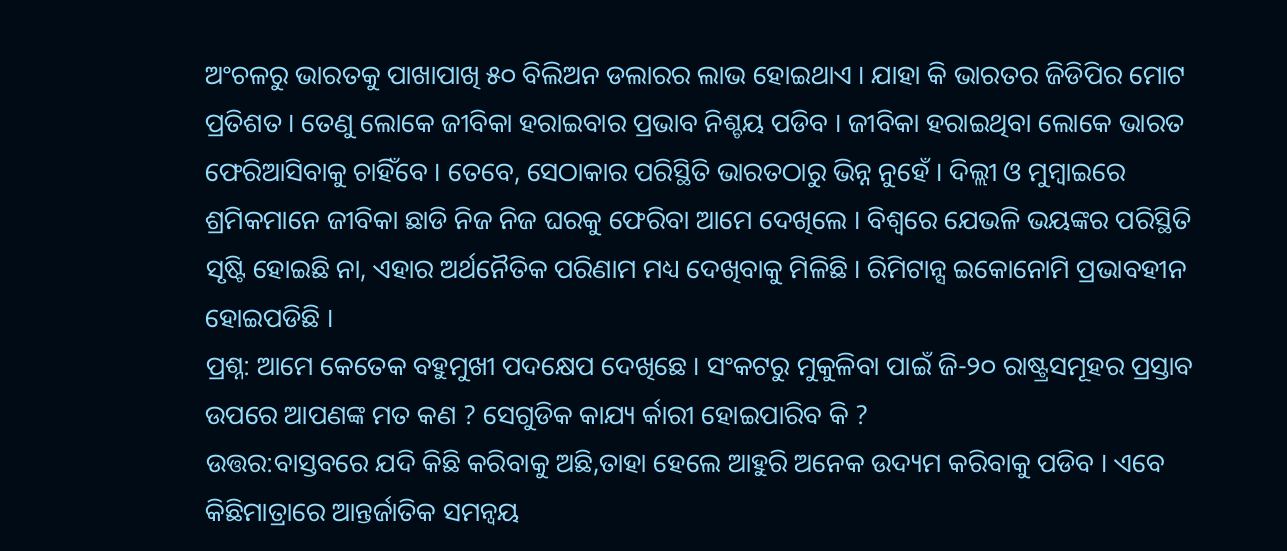ଅଂଚଳରୁ ଭାରତକୁ ପାଖାପାଖି ୫୦ ବିଲିଅନ ଡଲାରର ଲାଭ ହୋଇଥାଏ । ଯାହା କି ଭାରତର ଜିଡିପିର ମୋଟ ପ୍ରତିଶତ । ତେଣୁ ଲୋକେ ଜୀବିକା ହରାଇବାର ପ୍ରଭାବ ନିଶ୍ଚୟ ପଡିବ । ଜୀବିକା ହରାଇଥିବା ଲୋକେ ଭାରତ ଫେରିଆସିବାକୁ ଚାହିଁବେ । ତେବେ, ସେଠାକାର ପରିସ୍ଥିତି ଭାରତଠାରୁ ଭିନ୍ନ ନୁହେଁ । ଦିଲ୍ଲୀ ଓ ମୁମ୍ବାଇରେ ଶ୍ରମିକମାନେ ଜୀବିକା ଛାଡି ନିଜ ନିଜ ଘରକୁ ଫେରିବା ଆମେ ଦେଖିଲେ । ବିଶ୍ବରେ ଯେଭଳି ଭୟଙ୍କର ପରିସ୍ଥିତି ସୃଷ୍ଟି ହୋଇଛି ନା, ଏହାର ଅର୍ଥନୈତିକ ପରିଣାମ ମଧ୍ୟ ଦେଖିବାକୁ ମିଳିଛି । ରିମିଟାନ୍ସ ଇକୋନୋମି ପ୍ରଭାବହୀନ ହୋଇପଡିଛି ।
ପ୍ରଶ୍ନ: ଆମେ କେତେକ ବହୁମୁଖୀ ପଦକ୍ଷେପ ଦେଖିଛେ । ସଂକଟରୁ ମୁକୁଳିବା ପାଇଁ ଜି-୨୦ ରାଷ୍ଟ୍ରସମୂହର ପ୍ରସ୍ତାବ ଉପରେ ଆପଣଙ୍କ ମତ କଣ ? ସେଗୁଡିକ କାଯ୍ୟ ର୍କାରୀ ହୋଇପାରିବ କି ?
ଉତ୍ତର:ବାସ୍ତବରେ ଯଦି କିଛି କରିବାକୁ ଅଛି,ତାହା ହେଲେ ଆହୁରି ଅନେକ ଉଦ୍ୟମ କରିବାକୁ ପଡିବ । ଏବେ କିଛିମାତ୍ରାରେ ଆନ୍ତର୍ଜାତିକ ସମନ୍ୱୟ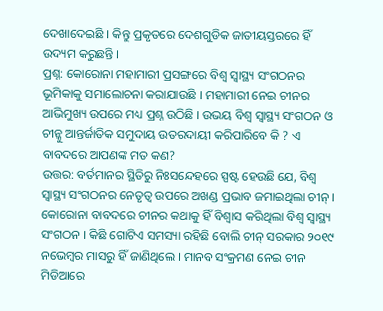ଦେଖାଦେଇଛି । କିନ୍ତୁ ପ୍ରକୃତରେ ଦେଶଗୁଡିକ ଜାତୀୟସ୍ତରରେ ହିଁ ଉଦ୍ୟମ କରୁଛନ୍ତି ।
ପ୍ରଶ୍ନ: କୋରୋନା ମହାମାରୀ ପ୍ରସଙ୍ଗରେ ବିଶ୍ବ ସ୍ବାସ୍ଥ୍ୟ ସଂଗଠନର ଭୂମିକାକୁ ସମାଲୋଚନା କରାଯାଉଛି । ମହାମାରୀ ନେଇ ଚୀନର ଆଭିମୁଖ୍ୟ ଉପରେ ମଧ୍ୟ ପ୍ରଶ୍ନ ଉଠିଛି । ଉଭୟ ବିଶ୍ବ ସ୍ବାସ୍ଥ୍ୟ ସଂଗଠନ ଓ ଚୀନ୍କୁ ଆନ୍ତର୍ଜାତିକ ସମୁଦାୟ ଉତରଦାୟୀ କରିପାରିବେ କି ? ଏ ବାବଦରେ ଆପଣଙ୍କ ମତ କଣ?
ଉତ୍ତର: ବର୍ତମାନର ସ୍ଥିତିରୁ ନିଃସନ୍ଦେହରେ ସ୍ପଷ୍ଟ ହେଉଛି ଯେ, ବିଶ୍ବ ସ୍ବାସ୍ଥ୍ୟ ସଂଗଠନର ନେତୃତ୍ବ ଉପରେ ଅଖଣ୍ଡ ପ୍ରଭାବ ଜମାଇଥିଲା ଚୀନ୍ । କୋରୋନା ବାବଦରେ ଚୀନର କଥାକୁ ହିଁ ବିଶ୍ବାସ କରିଥିଲା ବିଶ୍ବ ସ୍ବାସ୍ଥ୍ୟ ସଂଗଠନ । କିଛି ଗୋଟିଏ ସମସ୍ୟା ରହିଛି ବୋଲି ଚୀନ୍ ସରକାର ୨୦୧୯ ନଭେମ୍ବର ମାସରୁ ହିଁ ଜାଣିଥିଲେ । ମାନବ ସଂକ୍ରମଣ ନେଇ ଚୀନ ମିଡିଆରେ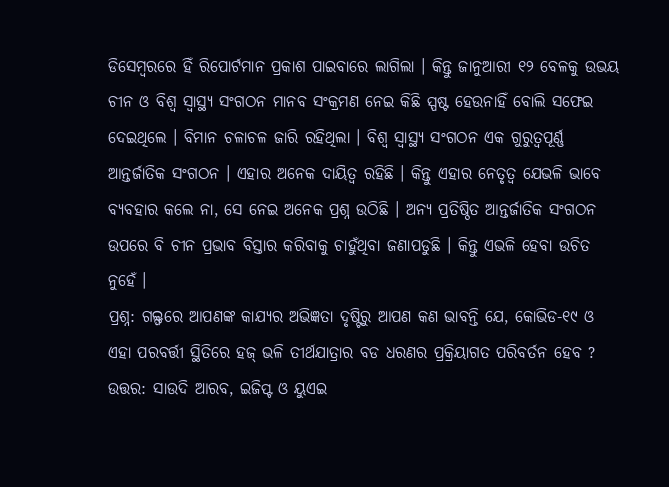ଡିସେମ୍ବରରେ ହିଁ ରିପୋର୍ଟମାନ ପ୍ରକାଶ ପାଇବାରେ ଲାଗିଲା । କିନ୍ତୁ ଜାନୁଆରୀ ୧୨ ବେଳକୁ ଉଭୟ ଚୀନ ଓ ବିଶ୍ବ ସ୍ବାସ୍ଥ୍ୟ ସଂଗଠନ ମାନବ ସଂକ୍ରମଣ ନେଇ କିଛି ସ୍ପଷ୍ଟ ହେଉନାହିଁ ବୋଲି ସଫେଇ ଦେଇଥିଲେ । ବିମାନ ଚଳାଚଳ ଜାରି ରହିଥିଲା । ବିଶ୍ବ ସ୍ବାସ୍ଥ୍ୟ ସଂଗଠନ ଏକ ଗୁରୁତ୍ବପୂର୍ଣ୍ଣ ଆନ୍ତର୍ଜାତିକ ସଂଗଠନ । ଏହାର ଅନେକ ଦାୟିତ୍ବ ରହିଛି । କିନ୍ତୁ ଏହାର ନେତୃତ୍ବ ଯେଭଳି ଭାବେ ବ୍ୟବହାର କଲେ ନା, ସେ ନେଇ ଅନେକ ପ୍ରଶ୍ନ ଉଠିଛି । ଅନ୍ୟ ପ୍ରତିଷ୍ଠିତ ଆନ୍ତର୍ଜାତିକ ସଂଗଠନ ଉପରେ ବି ଚୀନ ପ୍ରଭାବ ବିସ୍ତାର କରିବାକୁ ଚାହୁଁଥିବା ଜଣାପଡୁଛି । କିନ୍ତୁ ଏଭଳି ହେବା ଉଚିତ ନୁହେଁ ।
ପ୍ରଶ୍ନ: ଗଲ୍ଫରେ ଆପଣଙ୍କ କାଯ୍ୟର ଅଭିଜ୍ଞତା ଦୃଷ୍ଟିରୁ ଆପଣ କଣ ଭାବନ୍ତି ଯେ, କୋଭିଡ-୧୯ ଓ ଏହା ପରବର୍ତ୍ତୀ ସ୍ଥିତିରେ ହଜ୍ ଭଳି ତୀର୍ଥଯାତ୍ରାର ବଡ ଧରଣର ପ୍ରକ୍ରିୟାଗତ ପରିବର୍ତନ ହେବ ?
ଉତ୍ତର: ସାଉଦି ଆରବ, ଇଜିପ୍ଟ ଓ ୟୁଏଇ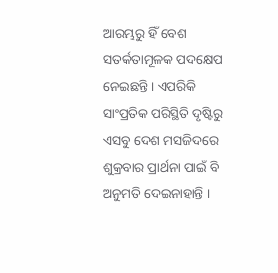ଆରମ୍ଭରୁ ହିଁ ବେଶ ସତର୍କତାମୂଳକ ପଦକ୍ଷେପ ନେଇଛନ୍ତି । ଏପରିକି ସାଂପ୍ରତିକ ପରିସ୍ଥିତି ଦୃଷ୍ଟିରୁ ଏସବୁ ଦେଶ ମସଜିଦରେ ଶୁକ୍ରବାର ପ୍ରାର୍ଥନା ପାଇଁ ବି ଅନୁମତି ଦେଇନାହାନ୍ତି ।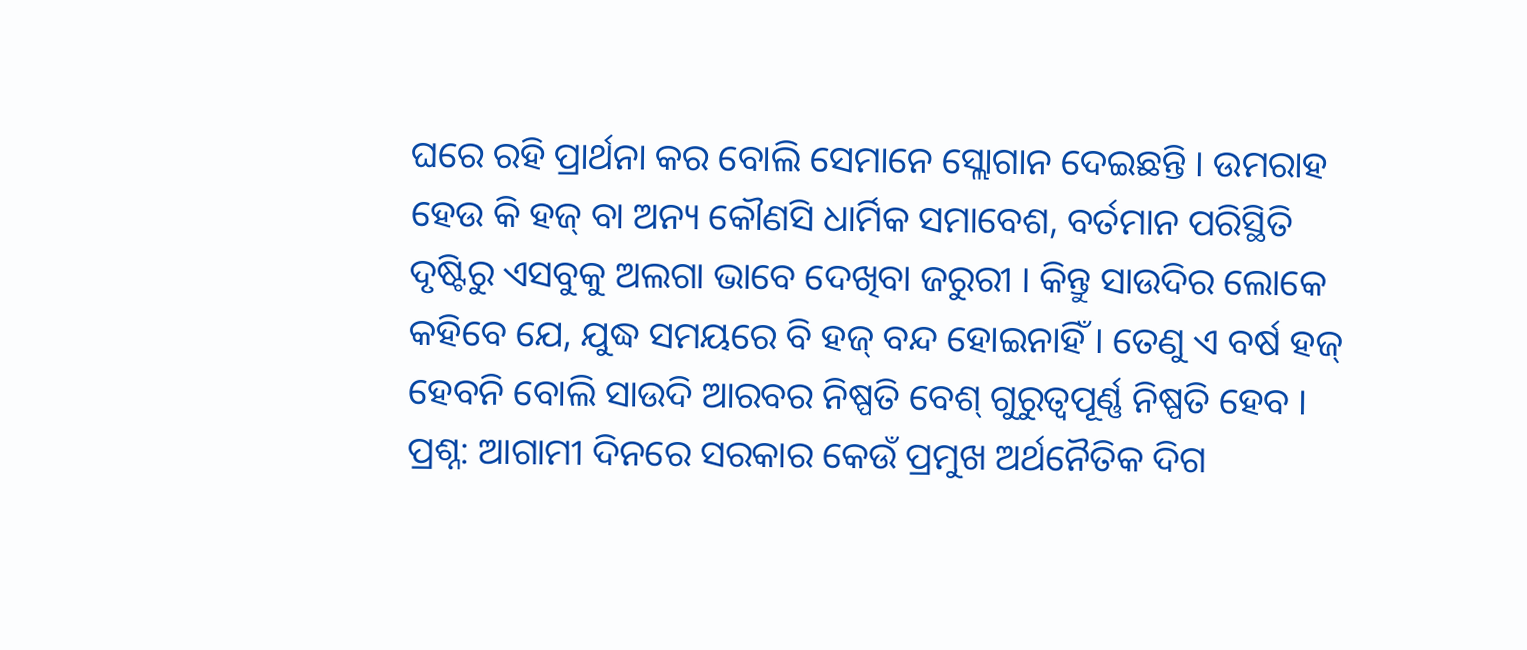ଘରେ ରହି ପ୍ରାର୍ଥନା କର ବୋଲି ସେମାନେ ସ୍ଲୋଗାନ ଦେଇଛନ୍ତି । ଉମରାହ ହେଉ କି ହଜ୍ ବା ଅନ୍ୟ କୌଣସି ଧାର୍ମିକ ସମାବେଶ, ବର୍ତମାନ ପରିସ୍ଥିତି ଦୃଷ୍ଟିରୁ ଏସବୁକୁ ଅଲଗା ଭାବେ ଦେଖିବା ଜରୁରୀ । କିନ୍ତୁ ସାଉଦିର ଲୋକେ କହିବେ ଯେ, ଯୁଦ୍ଧ ସମୟରେ ବି ହଜ୍ ବନ୍ଦ ହୋଇନାହିଁ । ତେଣୁ ଏ ବର୍ଷ ହଜ୍ ହେବନି ବୋଲି ସାଉଦି ଆରବର ନିଷ୍ପତି ବେଶ୍ ଗୁରୁତ୍ବପୂର୍ଣ୍ଣ ନିଷ୍ପତି ହେବ ।
ପ୍ରଶ୍ନ: ଆଗାମୀ ଦିନରେ ସରକାର କେଉଁ ପ୍ରମୁଖ ଅର୍ଥନୈତିକ ଦିଗ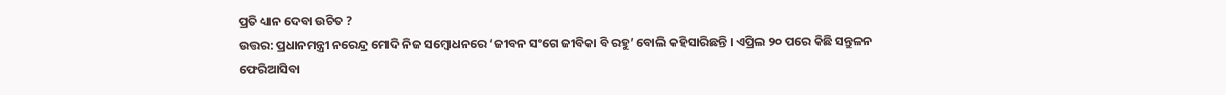ପ୍ରତି ଧ୍ୟାନ ଦେବା ଉଚିତ ?
ଉତ୍ତର: ପ୍ରଧାନମନ୍ତ୍ରୀ ନରେନ୍ଦ୍ର ମୋଦି ନିଜ ସମ୍ବୋଧନରେ ‘ଜୀବନ ସଂଗେ ଜୀବିକା ବି ରହୁ’ ବୋଲି କହିସାରିଛନ୍ତି । ଏପ୍ରିଲ ୨୦ ପରେ କିଛି ସନ୍ତୁଳନ ଫେରିଆସିବା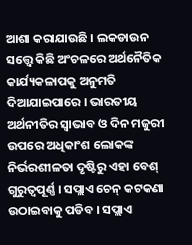ଆଶା କରାଯାଉଛି । ଲକଡାଉନ ସତ୍ତ୍ବେ କିଛି ଅଂଚଳରେ ଅର୍ଥନୈତିକ କାର୍ଯ୍ୟକଳାପକୁ ଅନୁମତି ଦିଆଯାଇପାରେ । ଭାରତୀୟ ଅର୍ଥନୀତିର ସ୍ବାଭାବ ଓ ଦିନ ମଜୁରୀ ଉପରେ ଅଧିକାଂଶ ଲୋକଙ୍କ ନିର୍ଭରଶୀଳତା ଦୃଷ୍ଟିରୁ ଏହା ବେଶ୍ ଗୁରୁତ୍ବପୂର୍ଣ୍ଣ । ସପ୍ଲାଏ ଚେନ୍ କଟକଣା ଉଠାଇବାକୁ ପଡିବ । ସପ୍ଲାଏ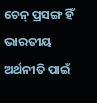ଚେନ୍ ପ୍ରସଙ୍ଗ ହିଁ ଭାରତୀୟ ଅର୍ଥନୀତି ପାଇଁ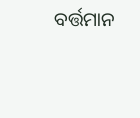ବର୍ତ୍ତମାନ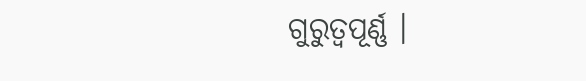ଗୁରୁତ୍ବପୂର୍ଣ୍ଣ ।